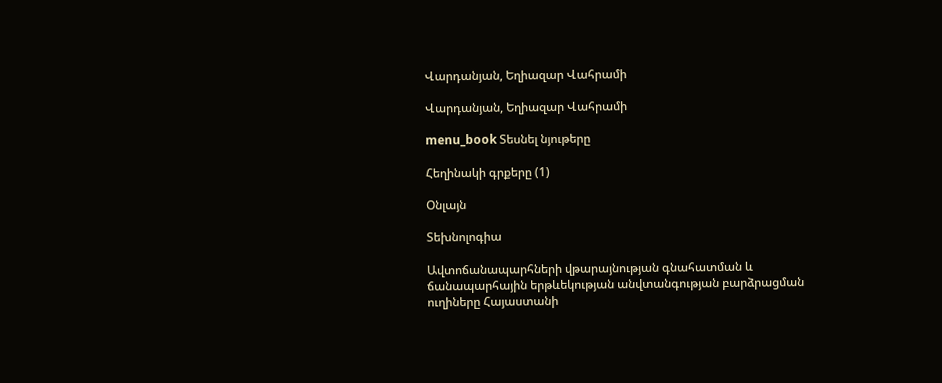Վարդանյան, Եղիազար Վահրամի

Վարդանյան, Եղիազար Վահրամի

menu_book Տեսնել նյութերը

Հեղինակի գրքերը (1)

Օնլայն

Տեխնոլոգիա

Ավտոճանապարհների վթարայնության գնահատման և ճանապարհային երթևեկության անվտանգության բարձրացման ուղիները Հայաստանի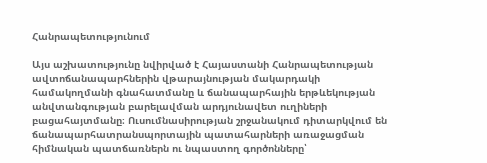Հանրապետությունում

Այս աշխատությունը նվիրված է Հայաստանի Հանրապետության ավտոճանապարհներին վթարայնության մակարդակի համակողմանի գնահատմանը և ճանապարհային երթևեկության անվտանգության բարելավման արդյունավետ ուղիների բացահայտմանը։ Ուսումնասիրության շրջանակում դիտարկվում են ճանապարհատրանսպորտային պատահարների առաջացման հիմնական պատճառներն ու նպաստող գործոնները՝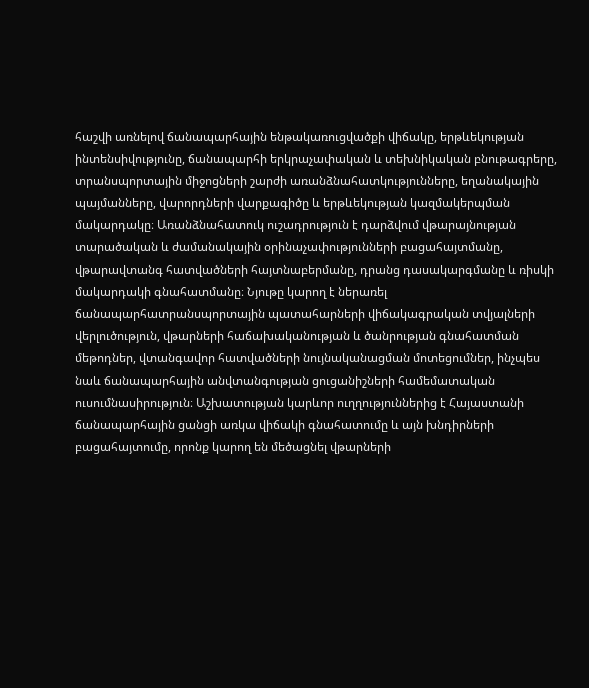հաշվի առնելով ճանապարհային ենթակառուցվածքի վիճակը, երթևեկության ինտենսիվությունը, ճանապարհի երկրաչափական և տեխնիկական բնութագրերը, տրանսպորտային միջոցների շարժի առանձնահատկությունները, եղանակային պայմանները, վարորդների վարքագիծը և երթևեկության կազմակերպման մակարդակը։ Առանձնահատուկ ուշադրություն է դարձվում վթարայնության տարածական և ժամանակային օրինաչափությունների բացահայտմանը, վթարավտանգ հատվածների հայտնաբերմանը, դրանց դասակարգմանը և ռիսկի մակարդակի գնահատմանը։ Նյութը կարող է ներառել ճանապարհատրանսպորտային պատահարների վիճակագրական տվյալների վերլուծություն, վթարների հաճախականության և ծանրության գնահատման մեթոդներ, վտանգավոր հատվածների նույնականացման մոտեցումներ, ինչպես նաև ճանապարհային անվտանգության ցուցանիշների համեմատական ուսումնասիրություն։ Աշխատության կարևոր ուղղություններից է Հայաստանի ճանապարհային ցանցի առկա վիճակի գնահատումը և այն խնդիրների բացահայտումը, որոնք կարող են մեծացնել վթարների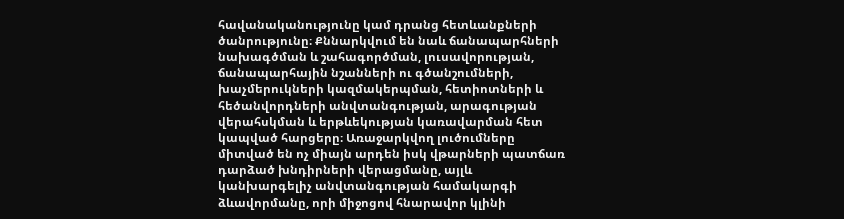հավանականությունը կամ դրանց հետևանքների ծանրությունը։ Քննարկվում են նաև ճանապարհների նախագծման և շահագործման, լուսավորության, ճանապարհային նշանների ու գծանշումների, խաչմերուկների կազմակերպման, հետիոտների և հեծանվորդների անվտանգության, արագության վերահսկման և երթևեկության կառավարման հետ կապված հարցերը։ Առաջարկվող լուծումները միտված են ոչ միայն արդեն իսկ վթարների պատճառ դարձած խնդիրների վերացմանը, այլև կանխարգելիչ անվտանգության համակարգի ձևավորմանը, որի միջոցով հնարավոր կլինի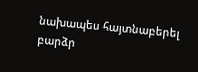նախապես հայտնաբերել բարձր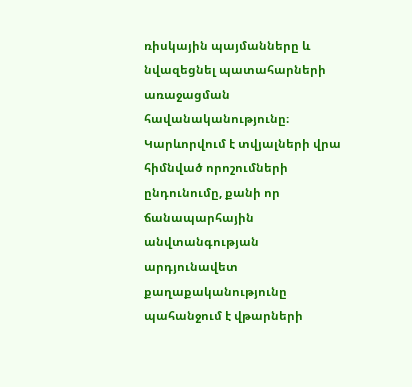ռիսկային պայմանները և նվազեցնել պատահարների առաջացման հավանականությունը։ Կարևորվում է տվյալների վրա հիմնված որոշումների ընդունումը, քանի որ ճանապարհային անվտանգության արդյունավետ քաղաքականությունը պահանջում է վթարների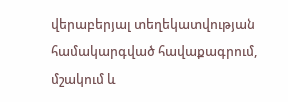վերաբերյալ տեղեկատվության համակարգված հավաքագրում, մշակում և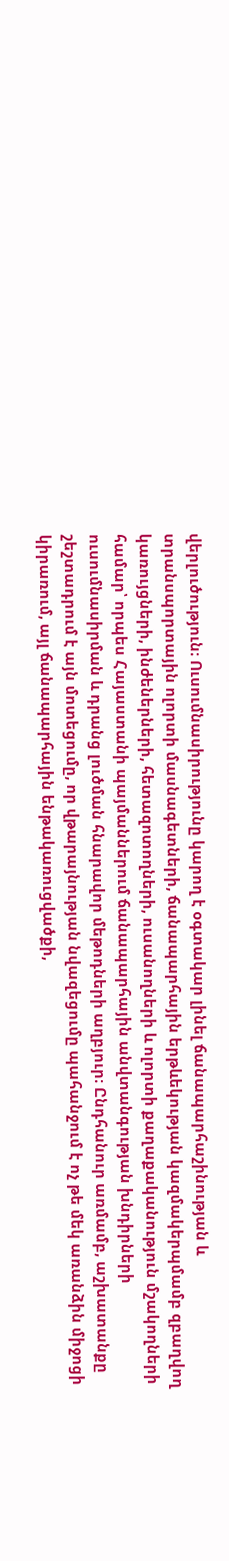վերլուծություն։ Ուսումնասիրությունը կարող է օգտակար լինել ճանապարհաշինության և տրանսպորտային ոլորտի մասնագետների, ճանապարհային երթևեկության կազմակերպմամբ զբաղվող կառույցների, ինժեներների, հետազոտողների, ուսանողների և ոլորտի քաղաքականություն մշակողների համար՝ որպես Հայաստանի պայմաններում ճանապարհային անվտանգության խնդիրների ուսումնասիրման և դրանց լուծման հնարավոր մեթոդների աղբյուր։ Ընդհանուր առմամբ, աշխատանքը շեշտադրում է այն մոտեցումը, որ վթարայնության նվազեցումը պահանջում է ոչ թե մեկ առանձին միջոցի կիրառում, այլ ճանապարհային ենթակառուցվածքի,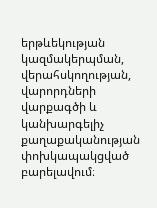երթևեկության կազմակերպման, վերահսկողության, վարորդների վարքագծի և կանխարգելիչ քաղաքականության փոխկապակցված բարելավում։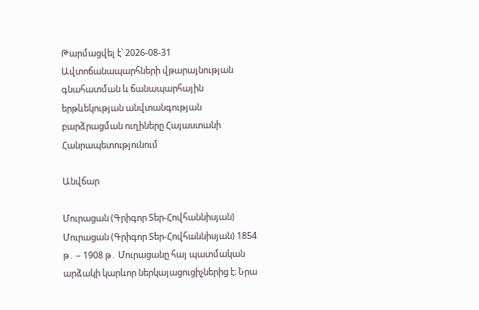Թարմացվել է՝ 2026-08-31
Ավտոճանապարհների վթարայնության գնահատման և ճանապարհային երթևեկության անվտանգության բարձրացման ուղիները Հայաստանի Հանրապետությունում

Անվճար

Մուրացան (Գրիգոր Տեր-Հովհաննիսյան) Մուրացան (Գրիգոր Տեր-Հովհաննիսյան) 1854 թ․ – 1908 թ․ Մուրացանը հայ պատմական արձակի կարևոր ներկայացուցիչներից է։ Նրա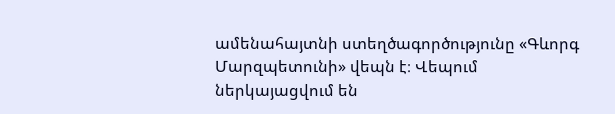ամենահայտնի ստեղծագործությունը «Գևորգ Մարզպետունի» վեպն է։ Վեպում ներկայացվում են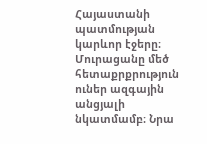Հայաստանի պատմության կարևոր էջերը։ Մուրացանը մեծ հետաքրքրություն ուներ ազգային անցյալի նկատմամբ։ Նրա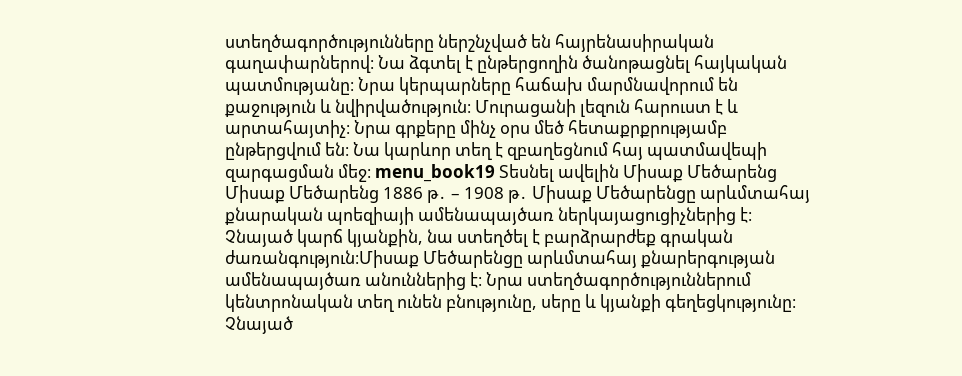ստեղծագործությունները ներշնչված են հայրենասիրական գաղափարներով։ Նա ձգտել է ընթերցողին ծանոթացնել հայկական պատմությանը։ Նրա կերպարները հաճախ մարմնավորում են քաջություն և նվիրվածություն։ Մուրացանի լեզուն հարուստ է և արտահայտիչ։ Նրա գրքերը մինչ օրս մեծ հետաքրքրությամբ ընթերցվում են։ Նա կարևոր տեղ է զբաղեցնում հայ պատմավեպի զարգացման մեջ։ menu_book19 Տեսնել ավելին Միսաք Մեծարենց Միսաք Մեծարենց 1886 թ․ – 1908 թ․ Միսաք Մեծարենցը արևմտահայ քնարական պոեզիայի ամենապայծառ ներկայացուցիչներից է։ Չնայած կարճ կյանքին, նա ստեղծել է բարձրարժեք գրական ժառանգություն։Միսաք Մեծարենցը արևմտահայ քնարերգության ամենապայծառ անուններից է։ Նրա ստեղծագործություններում կենտրոնական տեղ ունեն բնությունը, սերը և կյանքի գեղեցկությունը։ Չնայած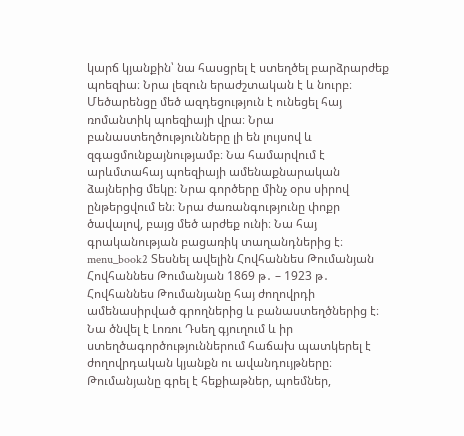կարճ կյանքին՝ նա հասցրել է ստեղծել բարձրարժեք պոեզիա։ Նրա լեզուն երաժշտական է և նուրբ։ Մեծարենցը մեծ ազդեցություն է ունեցել հայ ռոմանտիկ պոեզիայի վրա։ Նրա բանաստեղծությունները լի են լույսով և զգացմունքայնությամբ։ Նա համարվում է արևմտահայ պոեզիայի ամենաքնարական ձայներից մեկը։ Նրա գործերը մինչ օրս սիրով ընթերցվում են։ Նրա ժառանգությունը փոքր ծավալով, բայց մեծ արժեք ունի։ Նա հայ գրականության բացառիկ տաղանդներից է։ menu_book2 Տեսնել ավելին Հովհաննես Թումանյան Հովհաննես Թումանյան 1869 թ․ – 1923 թ․ Հովհաննես Թումանյանը հայ ժողովրդի ամենասիրված գրողներից և բանաստեղծներից է։ Նա ծնվել է Լոռու Դսեղ գյուղում և իր ստեղծագործություններում հաճախ պատկերել է ժողովրդական կյանքն ու ավանդույթները։ Թումանյանը գրել է հեքիաթներ, պոեմներ,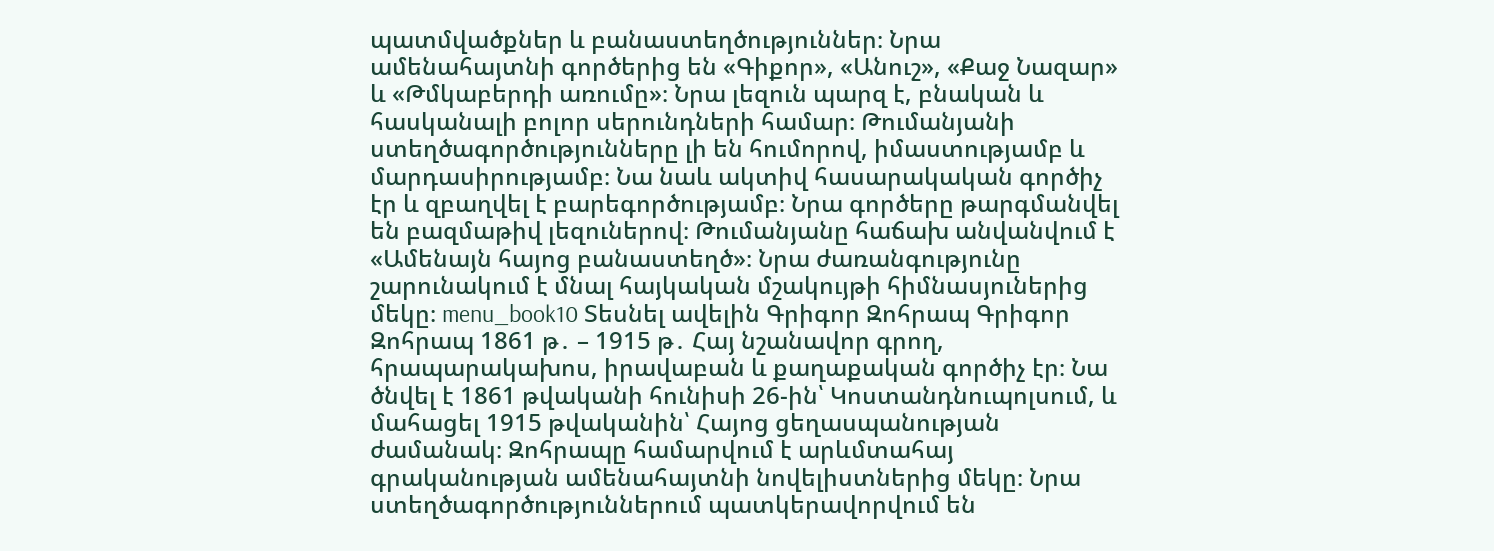պատմվածքներ և բանաստեղծություններ։ Նրա ամենահայտնի գործերից են «Գիքոր», «Անուշ», «Քաջ Նազար» և «Թմկաբերդի առումը»։ Նրա լեզուն պարզ է, բնական և հասկանալի բոլոր սերունդների համար։ Թումանյանի ստեղծագործությունները լի են հումորով, իմաստությամբ և մարդասիրությամբ։ Նա նաև ակտիվ հասարակական գործիչ էր և զբաղվել է բարեգործությամբ։ Նրա գործերը թարգմանվել են բազմաթիվ լեզուներով։ Թումանյանը հաճախ անվանվում է «Ամենայն հայոց բանաստեղծ»։ Նրա ժառանգությունը շարունակում է մնալ հայկական մշակույթի հիմնասյուներից մեկը։ menu_book10 Տեսնել ավելին Գրիգոր Զոհրապ Գրիգոր Զոհրապ 1861 թ․ – 1915 թ․ Հայ նշանավոր գրող, հրապարակախոս, իրավաբան և քաղաքական գործիչ էր։ Նա ծնվել է 1861 թվականի հունիսի 26-ին՝ Կոստանդնուպոլսում, և մահացել 1915 թվականին՝ Հայոց ցեղասպանության ժամանակ։ Զոհրապը համարվում է արևմտահայ գրականության ամենահայտնի նովելիստներից մեկը։ Նրա ստեղծագործություններում պատկերավորվում են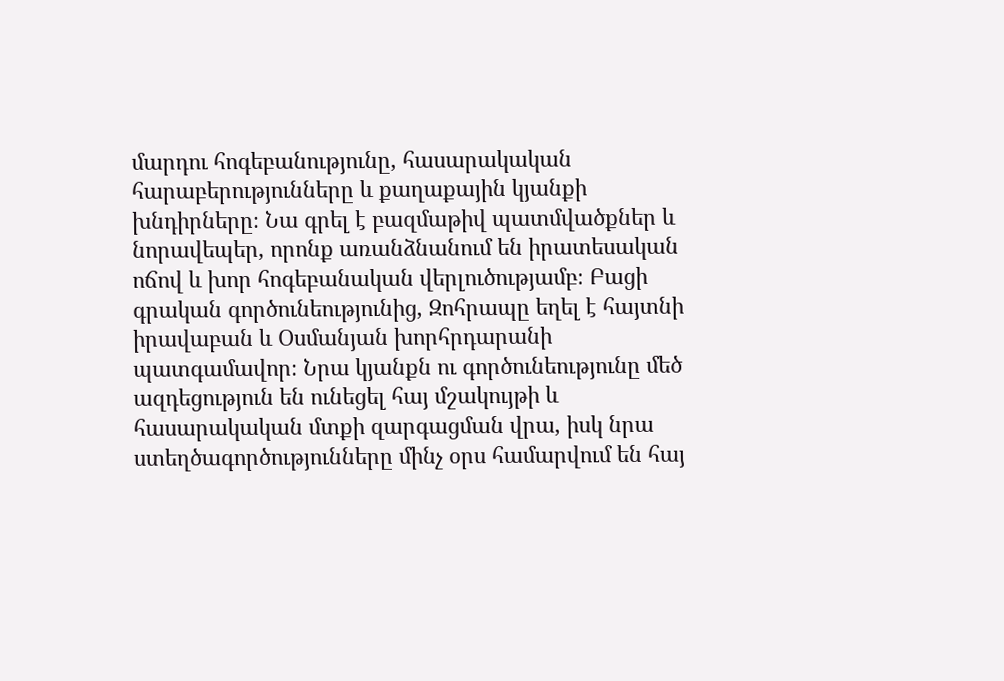մարդու հոգեբանությունը, հասարակական հարաբերությունները և քաղաքային կյանքի խնդիրները։ Նա գրել է բազմաթիվ պատմվածքներ և նորավեպեր, որոնք առանձնանում են իրատեսական ոճով և խոր հոգեբանական վերլուծությամբ։ Բացի գրական գործունեությունից, Զոհրապը եղել է հայտնի իրավաբան և Օսմանյան խորհրդարանի պատգամավոր։ Նրա կյանքն ու գործունեությունը մեծ ազդեցություն են ունեցել հայ մշակույթի և հասարակական մտքի զարգացման վրա, իսկ նրա ստեղծագործությունները մինչ օրս համարվում են հայ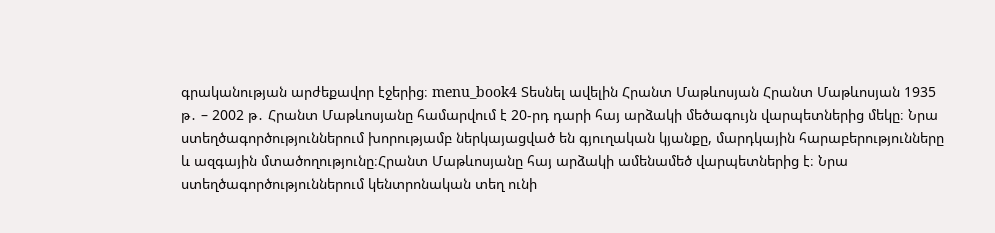գրականության արժեքավոր էջերից։ menu_book4 Տեսնել ավելին Հրանտ Մաթևոսյան Հրանտ Մաթևոսյան 1935 թ․ – 2002 թ․ Հրանտ Մաթևոսյանը համարվում է 20-րդ դարի հայ արձակի մեծագույն վարպետներից մեկը։ Նրա ստեղծագործություններում խորությամբ ներկայացված են գյուղական կյանքը, մարդկային հարաբերությունները և ազգային մտածողությունը։Հրանտ Մաթևոսյանը հայ արձակի ամենամեծ վարպետներից է։ Նրա ստեղծագործություններում կենտրոնական տեղ ունի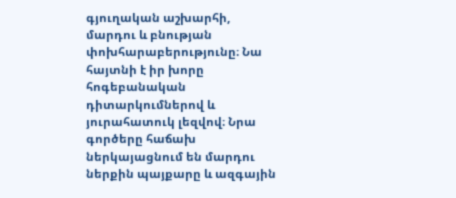գյուղական աշխարհի, մարդու և բնության փոխհարաբերությունը։ Նա հայտնի է իր խորը հոգեբանական դիտարկումներով և յուրահատուկ լեզվով։ Նրա գործերը հաճախ ներկայացնում են մարդու ներքին պայքարը և ազգային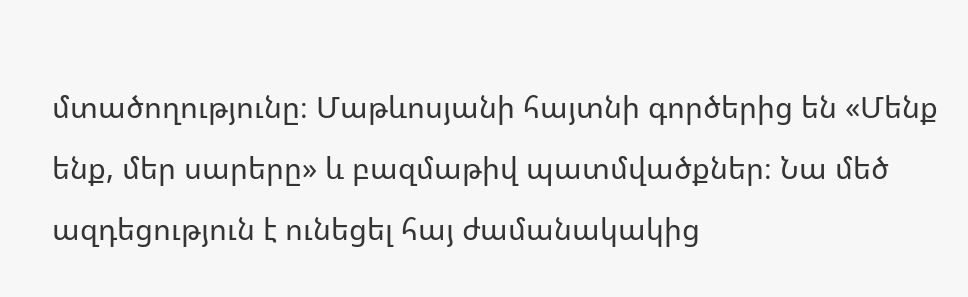մտածողությունը։ Մաթևոսյանի հայտնի գործերից են «Մենք ենք, մեր սարերը» և բազմաթիվ պատմվածքներ։ Նա մեծ ազդեցություն է ունեցել հայ ժամանակակից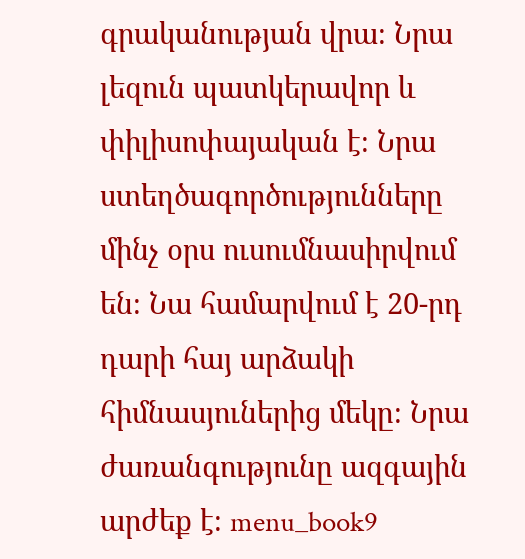գրականության վրա։ Նրա լեզուն պատկերավոր և փիլիսոփայական է։ Նրա ստեղծագործությունները մինչ օրս ուսումնասիրվում են։ Նա համարվում է 20-րդ դարի հայ արձակի հիմնասյուներից մեկը։ Նրա ժառանգությունը ազգային արժեք է։ menu_book9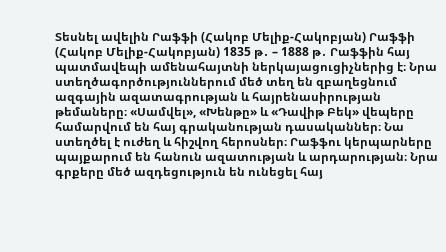Տեսնել ավելին Րաֆֆի (Հակոբ Մելիք-Հակոբյան) Րաֆֆի (Հակոբ Մելիք-Հակոբյան) 1835 թ․ – 1888 թ․ Րաֆֆին հայ պատմավեպի ամենահայտնի ներկայացուցիչներից է։ Նրա ստեղծագործություններում մեծ տեղ են զբաղեցնում ազգային ազատագրության և հայրենասիրության թեմաները։ «Սամվել», «Խենթը» և «Դավիթ Բեկ» վեպերը համարվում են հայ գրականության դասականներ։ Նա ստեղծել է ուժեղ և հիշվող հերոսներ։ Րաֆֆու կերպարները պայքարում են հանուն ազատության և արդարության։ Նրա գրքերը մեծ ազդեցություն են ունեցել հայ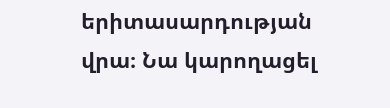երիտասարդության վրա։ Նա կարողացել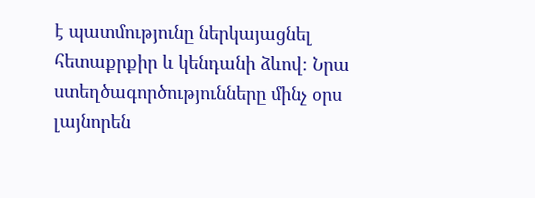է պատմությունը ներկայացնել հետաքրքիր և կենդանի ձևով։ Նրա ստեղծագործությունները մինչ օրս լայնորեն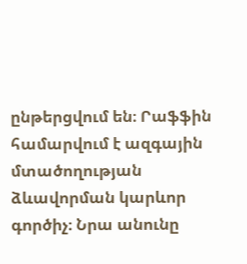ընթերցվում են։ Րաֆֆին համարվում է ազգային մտածողության ձևավորման կարևոր գործիչ։ Նրա անունը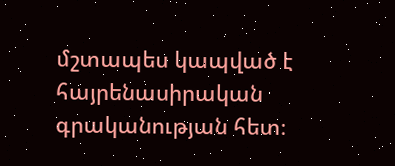մշտապես կապված է հայրենասիրական գրականության հետ։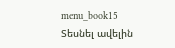menu_book15 Տեսնել ավելին